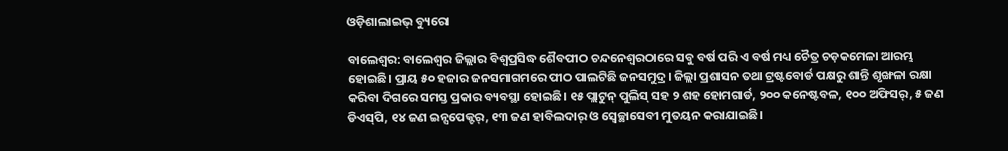ଓଡ଼ିଶାଲାଇଭ୍‌ ବ୍ୟୁରୋ

ବାଲେଶ୍ୱର: ବାଲେଶ୍ୱର ଜିଲ୍ଲାର ବିଶ୍ୱପ୍ରସିଦ୍ଧ ଶୈବପୀଠ ଚନ୍ଦନେଶ୍ୱରଠାରେ ସବୁ ବର୍ଷ ପରି ଏ ବର୍ଷ ମଧ୍ୟ ଚୈତ୍ର ଚଡ଼କମେଳା ଆରମ୍ଭ ହୋଇଛି। ପ୍ରାୟ ୫୦ ହଜାର ଜନସମାଗମରେ ପୀଠ ପାଲଟିଛି ଜନସମୁଦ୍ର। ଜିଲ୍ଲା ପ୍ରଶାସନ ତଥା ଟ୍ରଷ୍ଟବୋର୍ଡ ପକ୍ଷରୁ ଶାନ୍ତି ଶୃଙ୍ଖଳା ରକ୍ଷା କରିବା ଦିଗରେ ସମସ୍ତ ପ୍ରକାର ବ୍ୟବସ୍ଥା ହୋଇଛି। ୧୫ ପ୍ଲାଟୁନ୍ ପୁଲିସ୍ ସହ ୨ ଶହ ହୋମଗାର୍ଡ, ୨୦୦ କନେଷ୍ଟବଳ, ୧୦୦ ଅଫିସର୍, ୫ ଜଣ ଡିଏସ୍‌ପି, ୧୪ ଜଣ ଇନ୍ସପେକ୍ଟର୍, ୧୩ ଜଣ ହାବିଲଦାର୍ ଓ ସ୍ୱେଚ୍ଛାସେବୀ ମୁତୟନ କରାଯାଇଛି।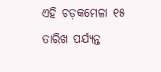ଏହି ଚଡ଼କମେଳା ୧୫ ତାରିଖ ପର୍ଯ୍ୟନ୍ତ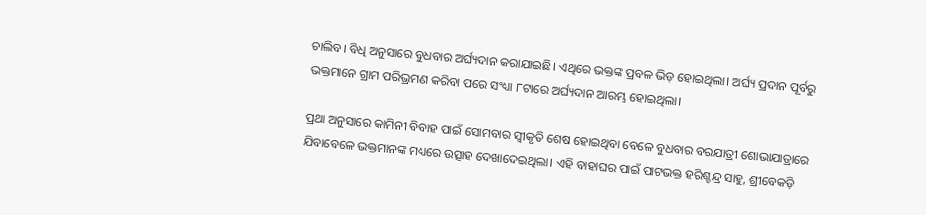ଚାଲିବ। ବିଧି ଅନୁସାରେ ବୁଧବାର ଅର୍ଘ୍ୟଦାନ କରାଯାଇଛି। ଏଥିରେ ଭକ୍ତଙ୍କ ପ୍ରବଳ ଭିଡ଼ ହୋଇଥିଲା। ଅର୍ଘ୍ୟ ପ୍ରଦାନ ପୂର୍ବରୁ ଭକ୍ତମାନେ ଗ୍ରାମ ପରିଭ୍ରମଣ କରିବା ପରେ ସଂଧ୍ୟା ୮ଟାରେ ଅର୍ଘ୍ୟଦାନ ଆରମ୍ଭ ହୋଇଥିଲା।

ପ୍ରଥା ଅନୁସାରେ କାମିନୀ ବିବାହ ପାଇଁ ସୋମବାର ସ୍ୱୀକୃତି ଶେଷ ହୋଇଥିବା ବେଳେ ବୁଧବାର ବରଯାତ୍ରୀ ଶୋଭାଯାତ୍ରାରେ ଯିବାବେଳେ ଭକ୍ତମାନଙ୍କ ମଧ୍ୟରେ ଉତ୍ସାହ ଦେଖାଦେଇଥିଲା। ଏହି ବାହାଘର ପାଇଁ ପାଟଭକ୍ତ ହରିଶ୍ଚନ୍ଦ୍ର ସାହୁ, ଶ୍ରୀବେକଡ଼ି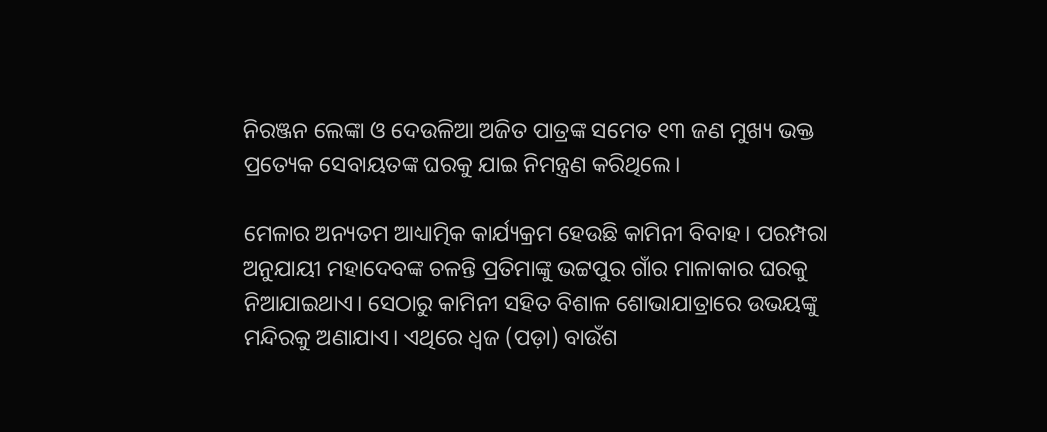ନିରଞ୍ଜନ ଲେଙ୍କା ଓ ଦେଉଳିଆ ଅଜିତ ପାତ୍ରଙ୍କ ସମେତ ୧୩ ଜଣ ମୁଖ୍ୟ ଭକ୍ତ ପ୍ରତ୍ୟେକ ସେବାୟତଙ୍କ ଘରକୁ ଯାଇ ନିମନ୍ତ୍ରଣ କରିଥିଲେ।

ମେଳାର ଅନ୍ୟତମ ଆଧ୍ୟାତ୍ମିକ କାର୍ଯ୍ୟକ୍ରମ ହେଉଛି କାମିନୀ ବିବାହ। ପରମ୍ପରା ଅନୁଯାୟୀ ମହାଦେବଙ୍କ ଚଳନ୍ତି ପ୍ରତିମାଙ୍କୁ ଭଟ୍ଟପୁର ଗାଁର ମାଳାକାର ଘରକୁ ନିଆଯାଇଥାଏ। ସେଠାରୁ କାମିନୀ ସହିତ ବିଶାଳ ଶୋଭାଯାତ୍ରାରେ ଉଭୟଙ୍କୁ ମନ୍ଦିରକୁ ଅଣାଯାଏ। ଏଥିରେ ଧ୍ୱଜ (ପଡ଼ା) ବାଉଁଶ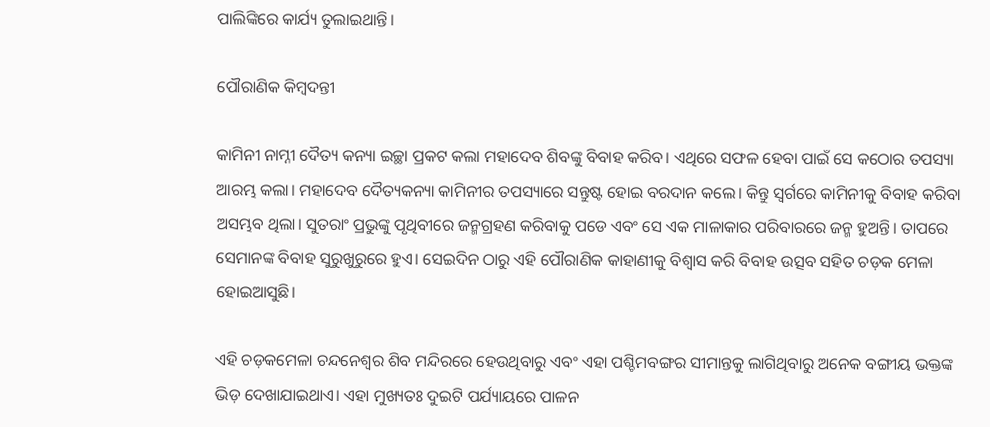ପାଲିଙ୍କିରେ କାର୍ଯ୍ୟ ତୁଲାଇଥାନ୍ତି।

ପୌରାଣିକ କିମ୍ବଦନ୍ତୀ

କାମିନୀ ନାମ୍ନୀ ଦୈତ୍ୟ କନ୍ୟା ଇଚ୍ଛା ପ୍ରକଟ କଲା ମହାଦେବ ଶିବଙ୍କୁ ବିବାହ କରିବ। ଏଥିରେ ସଫଳ ହେବା ପାଇଁ ସେ କଠୋର ତପସ୍ୟା ଆରମ୍ଭ କଲା। ମହାଦେବ ଦୈତ୍ୟକନ୍ୟା କାମିନୀର ତପସ୍ୟାରେ ସନ୍ତୁଷ୍ଟ ହୋଇ ବରଦାନ କଲେ। କିନ୍ତୁ ସ୍ୱର୍ଗରେ କାମିନୀକୁ ବିବାହ କରିବା ଅସମ୍ଭବ ଥିଲା। ସୁତରାଂ ପ୍ରଭୁଙ୍କୁ ପୃଥିବୀରେ ଜନ୍ମଗ୍ରହଣ କରିବାକୁ ପଡେ ଏବଂ ସେ ଏକ ମାଳାକାର ପରିବାରରେ ଜନ୍ମ ହୁଅନ୍ତି। ତାପରେ ସେମାନଙ୍କ ବିବାହ ସୁରୁଖୁରୁରେ ହୁଏ। ସେଇଦିନ ଠାରୁ ଏହି ପୌରାଣିକ କାହାଣୀକୁ ବିଶ୍ୱାସ କରି ବିବାହ ଉତ୍ସବ ସହିତ ଚଡ଼କ ମେଳା ହୋଇଆସୁଛି।

ଏହି ଚଡ଼କମେଳା ଚନ୍ଦନେଶ୍ୱର ଶିବ ମନ୍ଦିରରେ ହେଉଥିବାରୁ ଏବଂ ଏହା ପଶ୍ଚିମବଙ୍ଗର ସୀମାନ୍ତକୁ ଲାଗିଥିବାରୁ ଅନେକ ବଙ୍ଗୀୟ ଭକ୍ତଙ୍କ ଭିଡ଼ ଦେଖାଯାଇଥାଏ। ଏହା ମୁଖ୍ୟତଃ ଦୁଇଟି ପର୍ଯ୍ୟାୟରେ ପାଳନ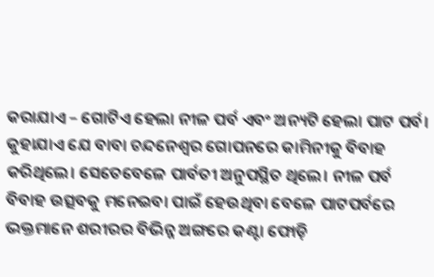କରାଯାଏ – ଗୋଟିଏ ହେଲା ନୀଳ ପର୍ବ ଏବଂ ଅନ୍ୟଟି ହେଲା ପାଟ ପର୍ବ। କୁହାଯାଏ ଯେ ବାବା ଚନ୍ଦନେଶ୍ୱର ଗୋପନରେ କାମିନୀକୁ ବିବାହ କରିଥିଲେ। ସେତେବେଳେ ପାର୍ବତୀ ଅନୁପସ୍ଥିତ ଥିଲେ। ନୀଳ ପର୍ବ ବିବାହ ଉତ୍ସବକୁ ମନେଇବା ପାଇଁ ହେଉଥିବା ବେଳେ ପାଟପର୍ବରେ ଭକ୍ତମାନେ ଶରୀରର ବିଭିନ୍ନ ଅଙ୍ଗରେ କଣ୍ଟା ଫୋଡ଼ି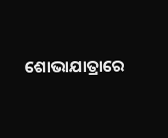ଶୋଭାଯାତ୍ରାରେ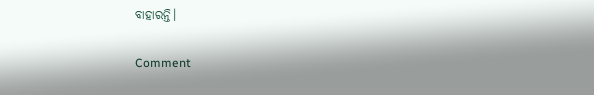ବାହାରନ୍ତି।

Comment